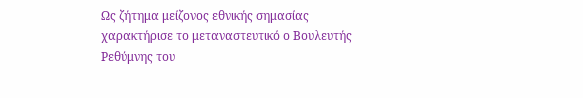Ως ζήτημα μείζονος εθνικής σημασίας χαρακτήρισε το μεταναστευτικό ο Βουλευτής Ρεθύμνης του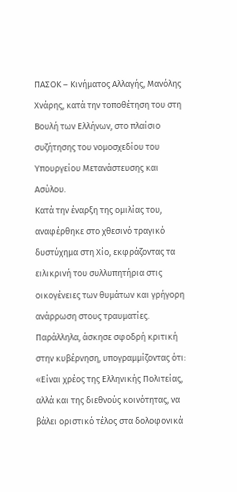ΠΑΣΟΚ – Κινήματος Αλλαγής, Μανόλης Χνάρης, κατά την τοποθέτηση του στη Βουλή των Ελλήνων, στο πλαίσιο συζήτησης του νομοσχεδίου του Υπουργείου Μετανάστευσης και Ασύλου.
Κατά την έναρξη της ομιλίας του, αναφέρθηκε στο χθεσινό τραγικό δυστύχημα στη Χίο, εκφράζοντας τα ειλικρινή του συλλυπητήρια στις οικογένειες των θυμάτων και γρήγορη ανάρρωση στους τραυματίες. Παράλληλα, άσκησε σφοδρή κριτική στην κυβέρνηση, υπογραμμίζοντας ότι: «Είναι χρέος της Ελληνικής Πολιτείας, αλλά και της διεθνούς κοινότητας, να βάλει οριστικό τέλος στα δολοφονικά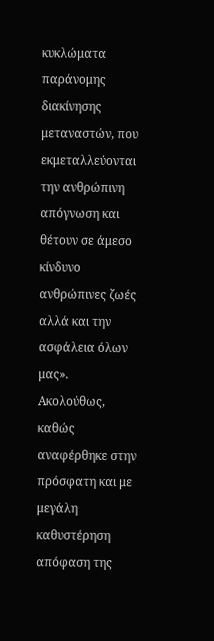κυκλώματα παράνομης διακίνησης μεταναστών, που εκμεταλλεύονται την ανθρώπινη απόγνωση και θέτουν σε άμεσο κίνδυνο ανθρώπινες ζωές αλλά και την ασφάλεια όλων μας».
Ακολούθως, καθώς αναφέρθηκε στην πρόσφατη και με μεγάλη καθυστέρηση απόφαση της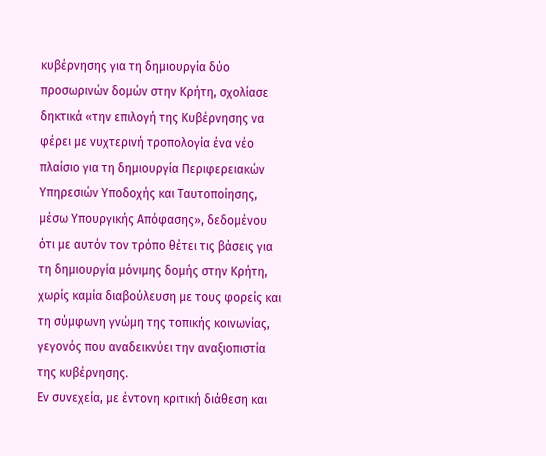κυβέρνησης για τη δημιουργία δύο προσωρινών δομών στην Κρήτη, σχολίασε δηκτικά «την επιλογή της Κυβέρνησης να φέρει με νυχτερινή τροπολογία ένα νέο πλαίσιο για τη δημιουργία Περιφερειακών Υπηρεσιών Υποδοχής και Ταυτοποίησης, μέσω Υπουργικής Απόφασης», δεδομένου ότι με αυτόν τον τρόπο θέτει τις βάσεις για τη δημιουργία μόνιμης δομής στην Κρήτη, χωρίς καμία διαβούλευση με τους φορείς και τη σύμφωνη γνώμη της τοπικής κοινωνίας, γεγονός που αναδεικνύει την αναξιοπιστία της κυβέρνησης.
Εν συνεχεία, με έντονη κριτική διάθεση και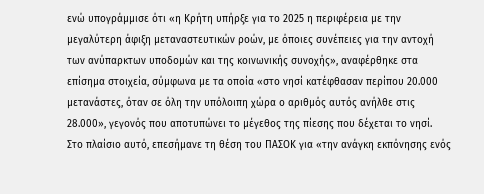ενώ υπογράμμισε ότι «η Κρήτη υπήρξε για το 2025 η περιφέρεια με την μεγαλύτερη άφιξη μεταναστευτικών ροών, με όποιες συνέπειες για την αντοχή των ανύπαρκτων υποδομών και της κοινωνικής συνοχής», αναφέρθηκε στα επίσημα στοιχεία, σύμφωνα με τα οποία «στο νησί κατέφθασαν περίπου 20.000 μετανάστες, όταν σε όλη την υπόλοιπη χώρα ο αριθμός αυτός ανήλθε στις 28.000», γεγονός που αποτυπώνει το μέγεθος της πίεσης που δέχεται το νησί.
Στο πλαίσιο αυτό, επεσήμανε τη θέση του ΠΑΣΟΚ για «την ανάγκη εκπόνησης ενός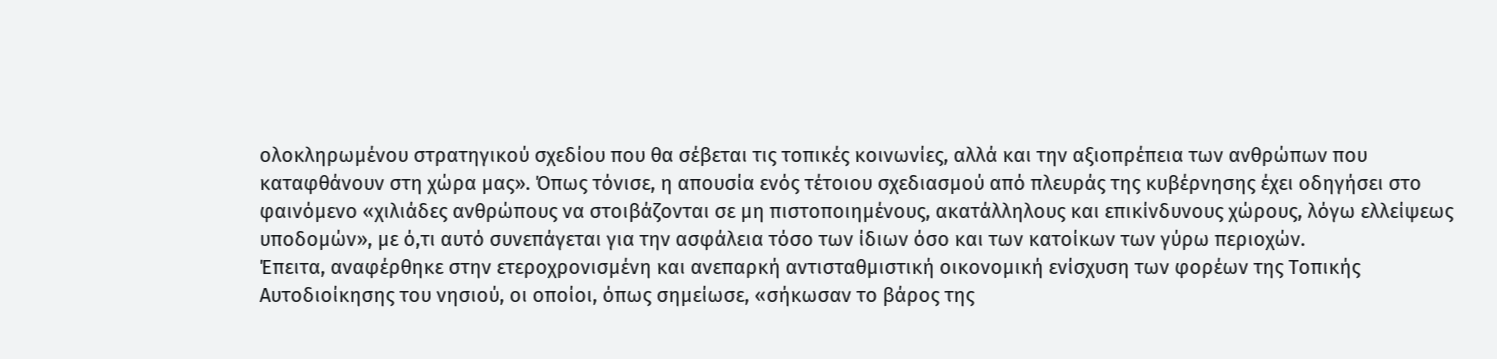ολοκληρωμένου στρατηγικού σχεδίου που θα σέβεται τις τοπικές κοινωνίες, αλλά και την αξιοπρέπεια των ανθρώπων που καταφθάνουν στη χώρα μας». Όπως τόνισε, η απουσία ενός τέτοιου σχεδιασμού από πλευράς της κυβέρνησης έχει οδηγήσει στο φαινόμενο «χιλιάδες ανθρώπους να στοιβάζονται σε μη πιστοποιημένους, ακατάλληλους και επικίνδυνους χώρους, λόγω ελλείψεως υποδομών», με ό,τι αυτό συνεπάγεται για την ασφάλεια τόσο των ίδιων όσο και των κατοίκων των γύρω περιοχών.
Έπειτα, αναφέρθηκε στην ετεροχρονισμένη και ανεπαρκή αντισταθμιστική οικονομική ενίσχυση των φορέων της Τοπικής Αυτοδιοίκησης του νησιού, οι οποίοι, όπως σημείωσε, «σήκωσαν το βάρος της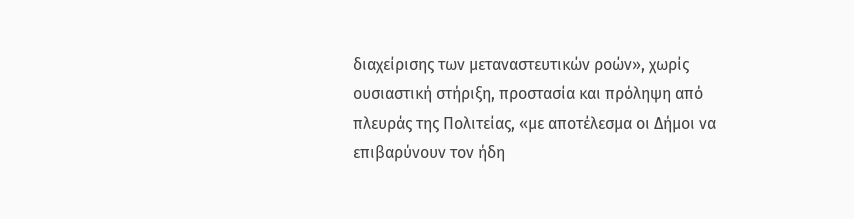διαχείρισης των μεταναστευτικών ροών», χωρίς ουσιαστική στήριξη, προστασία και πρόληψη από πλευράς της Πολιτείας, «με αποτέλεσμα οι Δήμοι να επιβαρύνουν τον ήδη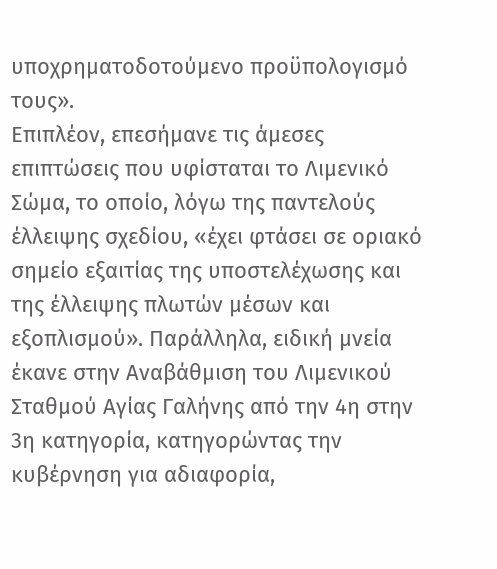υποχρηματοδοτούμενο προϋπολογισμό τους».
Επιπλέον, επεσήμανε τις άμεσες επιπτώσεις που υφίσταται το Λιμενικό Σώμα, το οποίο, λόγω της παντελούς έλλειψης σχεδίου, «έχει φτάσει σε οριακό σημείο εξαιτίας της υποστελέχωσης και της έλλειψης πλωτών μέσων και εξοπλισμού». Παράλληλα, ειδική μνεία έκανε στην Αναβάθμιση του Λιμενικού Σταθμού Αγίας Γαλήνης από την 4η στην 3η κατηγορία, κατηγορώντας την κυβέρνηση για αδιαφορία,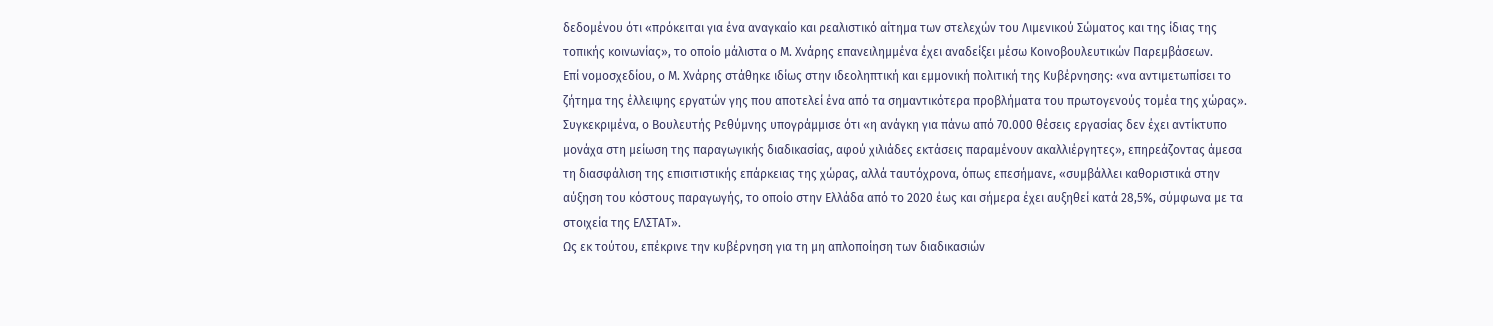δεδομένου ότι «πρόκειται για ένα αναγκαίο και ρεαλιστικό αίτημα των στελεχών του Λιμενικού Σώματος και της ίδιας της τοπικής κοινωνίας», το οποίο μάλιστα ο Μ. Χνάρης επανειλημμένα έχει αναδείξει μέσω Κοινοβουλευτικών Παρεμβάσεων.
Επί νομοσχεδίου, ο Μ. Χνάρης στάθηκε ιδίως στην ιδεοληπτική και εμμονική πολιτική της Κυβέρνησης: «να αντιμετωπίσει το ζήτημα της έλλειψης εργατών γης που αποτελεί ένα από τα σημαντικότερα προβλήματα του πρωτογενούς τομέα της χώρας».
Συγκεκριμένα, ο Βουλευτής Ρεθύμνης υπογράμμισε ότι «η ανάγκη για πάνω από 70.000 θέσεις εργασίας δεν έχει αντίκτυπο μονάχα στη μείωση της παραγωγικής διαδικασίας, αφού χιλιάδες εκτάσεις παραμένουν ακαλλιέργητες», επηρεάζοντας άμεσα τη διασφάλιση της επισιτιστικής επάρκειας της χώρας, αλλά ταυτόχρονα, όπως επεσήμανε, «συμβάλλει καθοριστικά στην αύξηση του κόστους παραγωγής, το οποίο στην Ελλάδα από το 2020 έως και σήμερα έχει αυξηθεί κατά 28,5%, σύμφωνα με τα στοιχεία της ΕΛΣΤΑΤ».
Ως εκ τούτου, επέκρινε την κυβέρνηση για τη μη απλοποίηση των διαδικασιών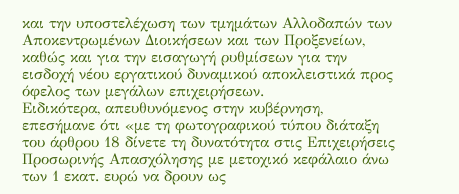και την υποστελέχωση των τμημάτων Αλλοδαπών των Αποκεντρωμένων Διοικήσεων και των Προξενείων, καθώς και για την εισαγωγή ρυθμίσεων για την εισδοχή νέου εργατικού δυναμικού αποκλειστικά προς όφελος των μεγάλων επιχειρήσεων.
Ειδικότερα, απευθυνόμενος στην κυβέρνηση, επεσήμανε ότι «με τη φωτογραφικού τύπου διάταξη του άρθρου 18 δίνετε τη δυνατότητα στις Επιχειρήσεις Προσωρινής Απασχόλησης με μετοχικό κεφάλαιο άνω των 1 εκατ. ευρώ να δρουν ως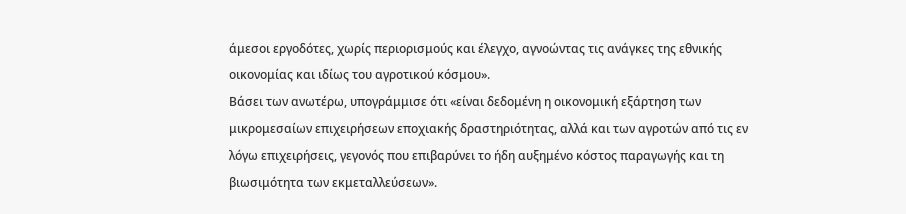άμεσοι εργοδότες, χωρίς περιορισμούς και έλεγχο, αγνοώντας τις ανάγκες της εθνικής οικονομίας και ιδίως του αγροτικού κόσμου».
Βάσει των ανωτέρω, υπογράμμισε ότι «είναι δεδομένη η οικονομική εξάρτηση των μικρομεσαίων επιχειρήσεων εποχιακής δραστηριότητας, αλλά και των αγροτών από τις εν λόγω επιχειρήσεις, γεγονός που επιβαρύνει το ήδη αυξημένο κόστος παραγωγής και τη βιωσιμότητα των εκμεταλλεύσεων».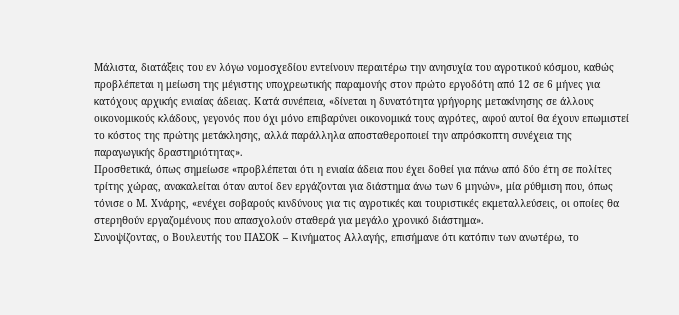Μάλιστα, διατάξεις του εν λόγω νομοσχεδίου εντείνουν περαιτέρω την ανησυχία του αγροτικού κόσμου, καθώς προβλέπεται η μείωση της μέγιστης υποχρεωτικής παραμονής στον πρώτο εργοδότη από 12 σε 6 μήνες για κατόχους αρχικής ενιαίας άδειας. Κατά συνέπεια, «δίνεται η δυνατότητα γρήγορης μετακίνησης σε άλλους οικονομικούς κλάδους, γεγονός που όχι μόνο επιβαρύνει οικονομικά τους αγρότες, αφού αυτοί θα έχουν επωμιστεί το κόστος της πρώτης μετάκλησης, αλλά παράλληλα αποσταθεροποιεί την απρόσκοπτη συνέχεια της παραγωγικής δραστηριότητας».
Προσθετικά, όπως σημείωσε «προβλέπεται ότι η ενιαία άδεια που έχει δοθεί για πάνω από δύο έτη σε πολίτες τρίτης χώρας, ανακαλείται όταν αυτοί δεν εργάζονται για διάστημα άνω των 6 μηνών», μία ρύθμιση που, όπως τόνισε ο Μ. Χνάρης, «ενέχει σοβαρούς κινδύνους για τις αγροτικές και τουριστικές εκμεταλλεύσεις, οι οποίες θα στερηθούν εργαζομένους που απασχολούν σταθερά για μεγάλο χρονικό διάστημα».
Συνοψίζοντας, ο Βουλευτής του ΠΑΣΟΚ – Κινήματος Αλλαγής, επισήμανε ότι κατόπιν των ανωτέρω, το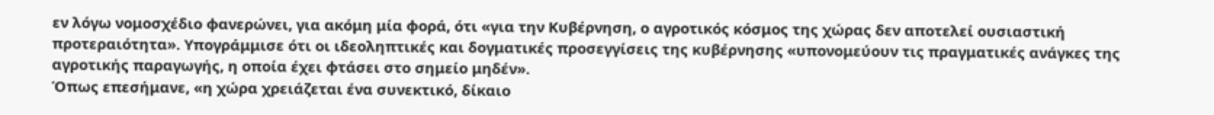εν λόγω νομοσχέδιο φανερώνει, για ακόμη μία φορά, ότι «για την Κυβέρνηση, ο αγροτικός κόσμος της χώρας δεν αποτελεί ουσιαστική προτεραιότητα». Υπογράμμισε ότι οι ιδεοληπτικές και δογματικές προσεγγίσεις της κυβέρνησης «υπονομεύουν τις πραγματικές ανάγκες της αγροτικής παραγωγής, η οποία έχει φτάσει στο σημείο μηδέν».
Όπως επεσήμανε, «η χώρα χρειάζεται ένα συνεκτικό, δίκαιο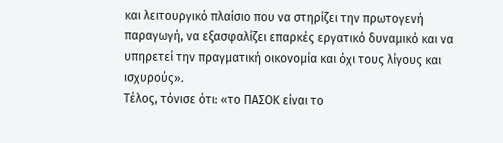και λειτουργικό πλαίσιο που να στηρίζει την πρωτογενή παραγωγή, να εξασφαλίζει επαρκές εργατικό δυναμικό και να υπηρετεί την πραγματική οικονομία και όχι τους λίγους και ισχυρούς».
Τέλος, τόνισε ότι: «το ΠΑΣΟΚ είναι το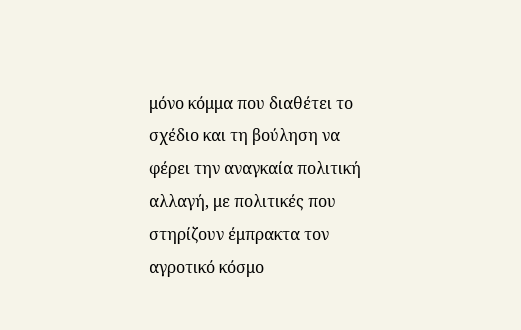μόνο κόμμα που διαθέτει το σχέδιο και τη βούληση να φέρει την αναγκαία πολιτική αλλαγή, με πολιτικές που στηρίζουν έμπρακτα τον αγροτικό κόσμο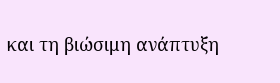και τη βιώσιμη ανάπτυξη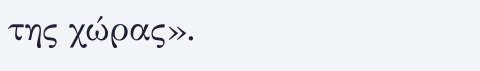της χώρας».